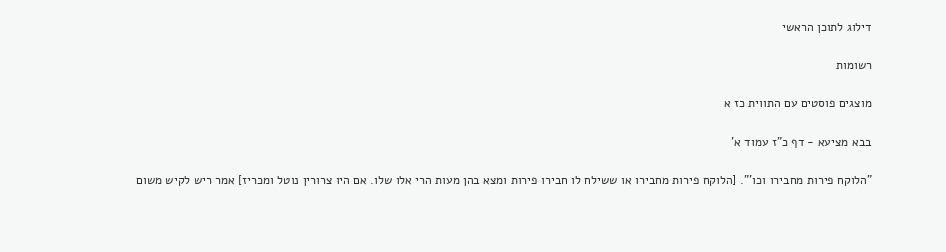דילוג לתוכן הראשי

רשומות

מוצגים פוסטים עם התווית כז א

בבא מציעא - דף כ"ז עמוד א'

"הלוקח פירות מחבירו וכו'". [הלוקח פירות מחבירו או ששילח לו חבירו פירות ומצא בהן מעות הרי אלו שלו. אם היו צרורין נוטל ומכריז] אמר ריש לקיש משום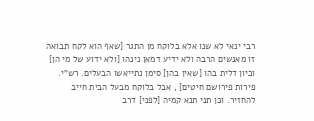רבי ינאי לא שנו אלא בלוקח מן התגר [שאף הוא לקח תבואה זו מאנשים הרבה ולא ידיע דמאן נינהו [ולא ידוע של מי הן] וכיון דלית בהו [שאין בהן] סימן נתייאשו הבעלים. רש"י. פירות פירושם חיטים] , אבל בלוקח מבעל הבית חייב להחזיר. וכן תני תנא קמיה [לפני] דרב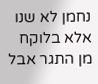נחמן לא שנו אלא בלוקח מן התגר אבל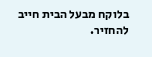בלוקח מבעל הבית חייב להחזיר.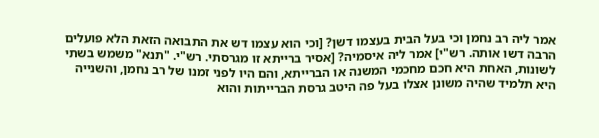אמר ליה רב נחמן וכי בעל הבית בעצמו דשן? [וכי הוא עצמו דש את התבואה הזאת הלא פועלים הרבה דשו אותה. רש"י] אמר ליה איסמיה? [אסיר ברייתא זו מגרסתי. רש"י. "תנא" משמש בשתי לשונות, האחת היא חכם מחכמי המשנה או הברייתא, והם היו לפני זמנו של רב נחמן, והשנייה היא תלמיד שהיה משונן אצלו בעל פה היטב גרסת הברייתות והוא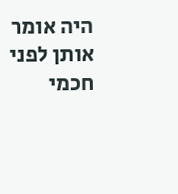היה אומר אותן לפני חכמי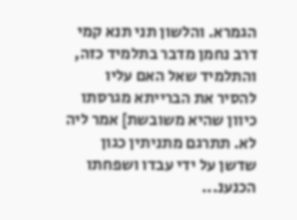הגמרא. והלשון תני תנא קמי דרב נחמן מדבר בתלמיד כזה, והתלמיד שאל האם עליו להסיר את הברייתא מגרסתו כיוון שהיא משובשת] אמר ליה לא. תתרגם מתניתין כגון שדשן על ידי עבדו ושפחתו הכנענ...